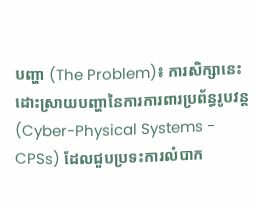បញ្ហា (The Problem)៖ ការសិក្សានេះដោះស្រាយបញ្ហានៃការការពារប្រព័ន្ធរូបវន្ត (Cyber-Physical Systems - CPSs) ដែលជួបប្រទះការលំបាក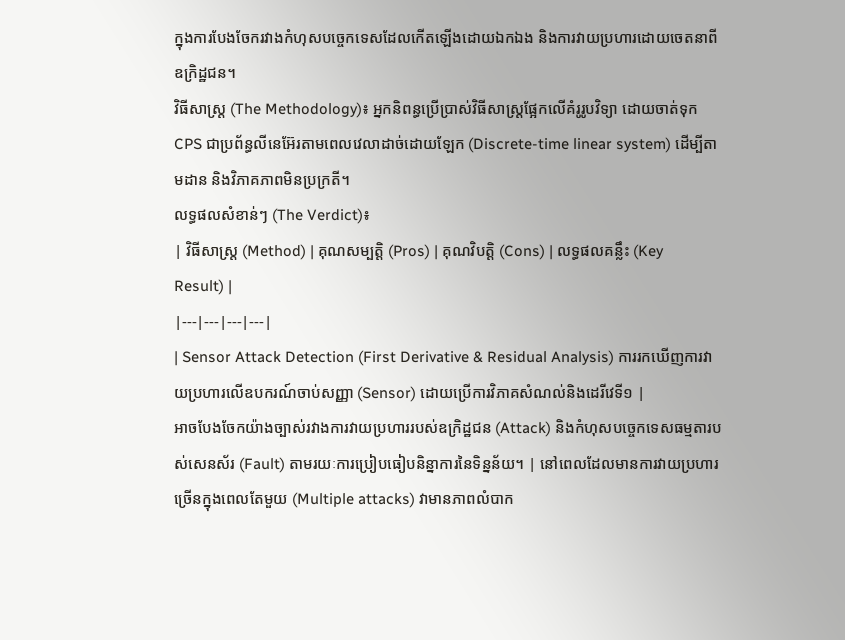ក្នុងការបែងចែករវាងកំហុសបច្ចេកទេសដែលកើតឡើងដោយឯកឯង និងការវាយប្រហារដោយចេតនាពីឧក្រិដ្ឋជន។
វិធីសាស្ត្រ (The Methodology)៖ អ្នកនិពន្ធប្រើប្រាស់វិធីសាស្ត្រផ្អែកលើគំរូរូបវិទ្យា ដោយចាត់ទុក CPS ជាប្រព័ន្ធលីនេអ៊ែរតាមពេលវេលាដាច់ដោយឡែក (Discrete-time linear system) ដើម្បីតាមដាន និងវិភាគភាពមិនប្រក្រតី។
លទ្ធផលសំខាន់ៗ (The Verdict)៖
| វិធីសាស្ត្រ (Method) | គុណសម្បត្តិ (Pros) | គុណវិបត្តិ (Cons) | លទ្ធផលគន្លឹះ (Key Result) |
|---|---|---|---|
| Sensor Attack Detection (First Derivative & Residual Analysis) ការរកឃើញការវាយប្រហារលើឧបករណ៍ចាប់សញ្ញា (Sensor) ដោយប្រើការវិភាគសំណល់និងដេរីវេទី១ |
អាចបែងចែកយ៉ាងច្បាស់រវាងការវាយប្រហាររបស់ឧក្រិដ្ឋជន (Attack) និងកំហុសបច្ចេកទេសធម្មតារបស់សេនស័រ (Fault) តាមរយៈការប្រៀបធៀបនិន្នាការនៃទិន្នន័យ។ | នៅពេលដែលមានការវាយប្រហារច្រើនក្នុងពេលតែមួយ (Multiple attacks) វាមានភាពលំបាក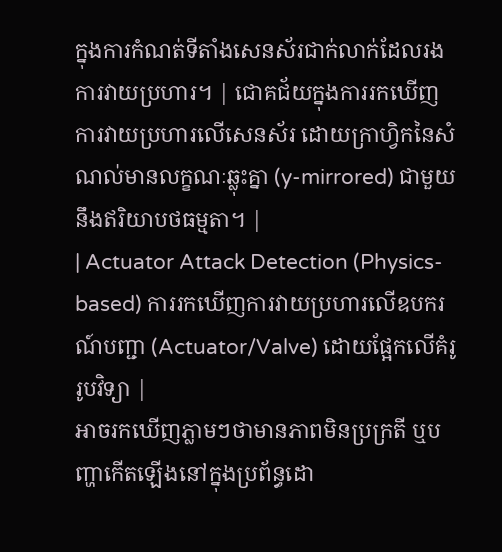ក្នុងការកំណត់ទីតាំងសេនស័រជាក់លាក់ដែលរងការវាយប្រហារ។ | ជោគជ័យក្នុងការរកឃើញការវាយប្រហារលើសេនស័រ ដោយក្រាហ្វិកនៃសំណល់មានលក្ខណៈឆ្លុះគ្នា (y-mirrored) ជាមួយនឹងឥរិយាបថធម្មតា។ |
| Actuator Attack Detection (Physics-based) ការរកឃើញការវាយប្រហារលើឧបករណ៍បញ្ជា (Actuator/Valve) ដោយផ្អែកលើគំរូរូបវិទ្យា |
អាចរកឃើញភ្លាមៗថាមានភាពមិនប្រក្រតី ឬបញ្ហាកើតឡើងនៅក្នុងប្រព័ន្ធដោ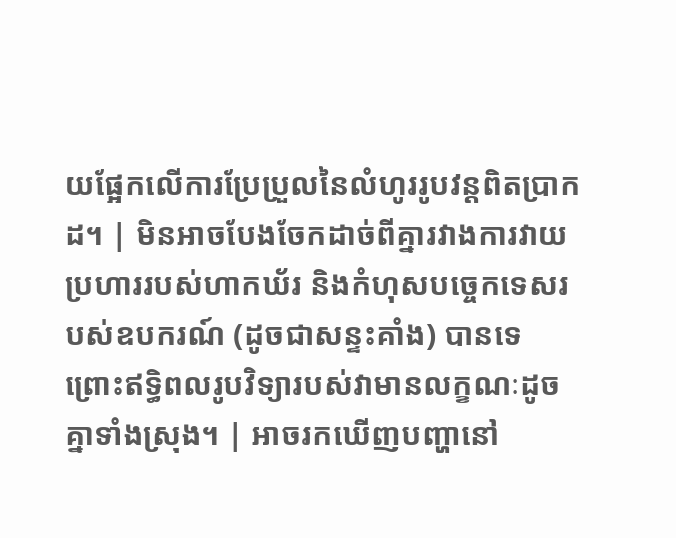យផ្អែកលើការប្រែប្រួលនៃលំហូររូបវន្តពិតប្រាកដ។ | មិនអាចបែងចែកដាច់ពីគ្នារវាងការវាយប្រហាររបស់ហាកឃ័រ និងកំហុសបច្ចេកទេសរបស់ឧបករណ៍ (ដូចជាសន្ទះគាំង) បានទេ ព្រោះឥទ្ធិពលរូបវិទ្យារបស់វាមានលក្ខណៈដូចគ្នាទាំងស្រុង។ | អាចរកឃើញបញ្ហានៅ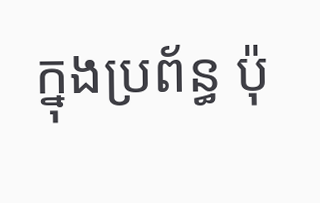ក្នុងប្រព័ន្ធ ប៉ុ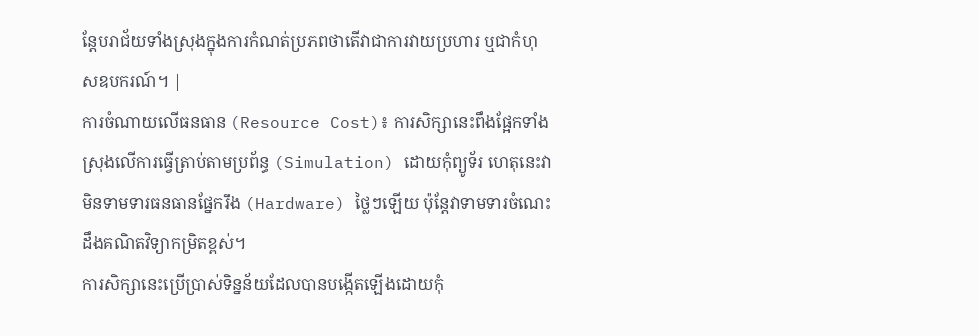ន្តែបរាជ័យទាំងស្រុងក្នុងការកំណត់ប្រភពថាតើវាជាការវាយប្រហារ ឬជាកំហុសឧបករណ៍។ |
ការចំណាយលើធនធាន (Resource Cost)៖ ការសិក្សានេះពឹងផ្អែកទាំងស្រុងលើការធ្វើត្រាប់តាមប្រព័ន្ធ (Simulation) ដោយកុំព្យូទ័រ ហេតុនេះវាមិនទាមទារធនធានផ្នែករឹង (Hardware) ថ្លៃៗឡើយ ប៉ុន្តែវាទាមទារចំណេះដឹងគណិតវិទ្យាកម្រិតខ្ពស់។
ការសិក្សានេះប្រើប្រាស់ទិន្នន័យដែលបានបង្កើតឡើងដោយកុំ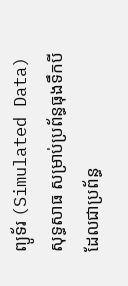ព្យូទ័រ (Simulated Data) សុទ្ធសាធ សម្រាប់ប្រព័ន្ធធុងទឹកបីដែលជាប្រព័ន្ធ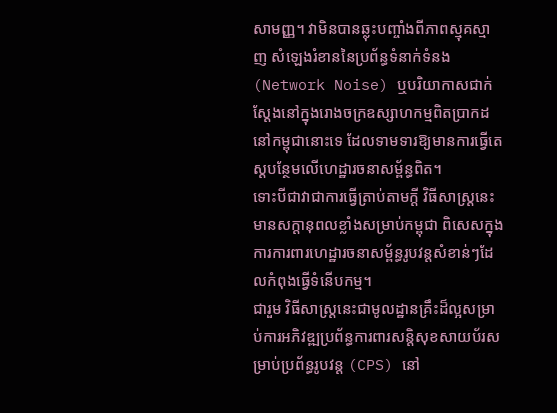សាមញ្ញ។ វាមិនបានឆ្លុះបញ្ចាំងពីភាពស្មុគស្មាញ សំឡេងរំខាននៃប្រព័ន្ធទំនាក់ទំនង (Network Noise) ឬបរិយាកាសជាក់ស្តែងនៅក្នុងរោងចក្រឧស្សាហកម្មពិតប្រាកដនៅកម្ពុជានោះទេ ដែលទាមទារឱ្យមានការធ្វើតេស្តបន្ថែមលើហេដ្ឋារចនាសម្ព័ន្ធពិត។
ទោះបីជាវាជាការធ្វើត្រាប់តាមក្ដី វិធីសាស្ត្រនេះមានសក្តានុពលខ្លាំងសម្រាប់កម្ពុជា ពិសេសក្នុងការការពារហេដ្ឋារចនាសម្ព័ន្ធរូបវន្តសំខាន់ៗដែលកំពុងធ្វើទំនើបកម្ម។
ជារួម វិធីសាស្ត្រនេះជាមូលដ្ឋានគ្រឹះដ៏ល្អសម្រាប់ការអភិវឌ្ឍប្រព័ន្ធការពារសន្តិសុខសាយប័រសម្រាប់ប្រព័ន្ធរូបវន្ត (CPS) នៅ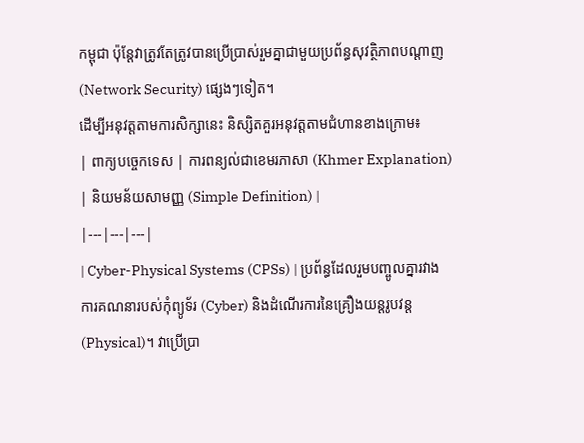កម្ពុជា ប៉ុន្តែវាត្រូវតែត្រូវបានប្រើប្រាស់រួមគ្នាជាមួយប្រព័ន្ធសុវត្ថិភាពបណ្តាញ (Network Security) ផ្សេងៗទៀត។
ដើម្បីអនុវត្តតាមការសិក្សានេះ និស្សិតគួរអនុវត្តតាមជំហានខាងក្រោម៖
| ពាក្យបច្ចេកទេស | ការពន្យល់ជាខេមរភាសា (Khmer Explanation) | និយមន័យសាមញ្ញ (Simple Definition) |
|---|---|---|
| Cyber-Physical Systems (CPSs) | ប្រព័ន្ធដែលរួមបញ្ចូលគ្នារវាងការគណនារបស់កុំព្យូទ័រ (Cyber) និងដំណើរការនៃគ្រឿងយន្តរូបវន្ត (Physical)។ វាប្រើប្រា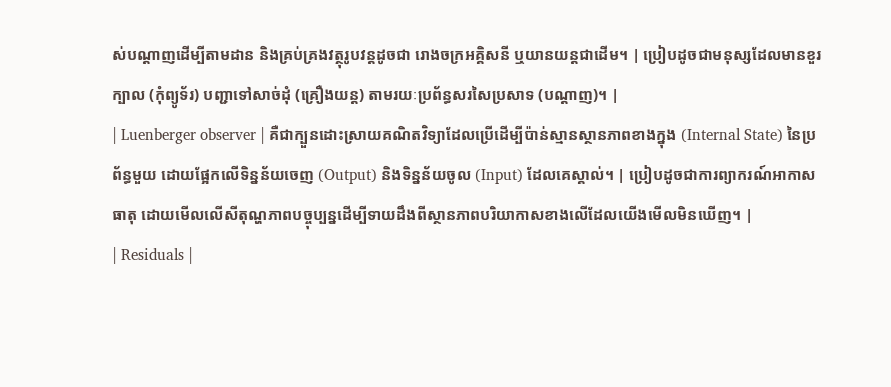ស់បណ្តាញដើម្បីតាមដាន និងគ្រប់គ្រងវត្ថុរូបវន្តដូចជា រោងចក្រអគ្គិសនី ឬយានយន្តជាដើម។ | ប្រៀបដូចជាមនុស្សដែលមានខួរក្បាល (កុំព្យូទ័រ) បញ្ជាទៅសាច់ដុំ (គ្រឿងយន្ត) តាមរយៈប្រព័ន្ធសរសៃប្រសាទ (បណ្តាញ)។ |
| Luenberger observer | គឺជាក្បួនដោះស្រាយគណិតវិទ្យាដែលប្រើដើម្បីប៉ាន់ស្មានស្ថានភាពខាងក្នុង (Internal State) នៃប្រព័ន្ធមួយ ដោយផ្អែកលើទិន្នន័យចេញ (Output) និងទិន្នន័យចូល (Input) ដែលគេស្គាល់។ | ប្រៀបដូចជាការព្យាករណ៍អាកាសធាតុ ដោយមើលលើសីតុណ្ហភាពបច្ចុប្បន្នដើម្បីទាយដឹងពីស្ថានភាពបរិយាកាសខាងលើដែលយើងមើលមិនឃើញ។ |
| Residuals |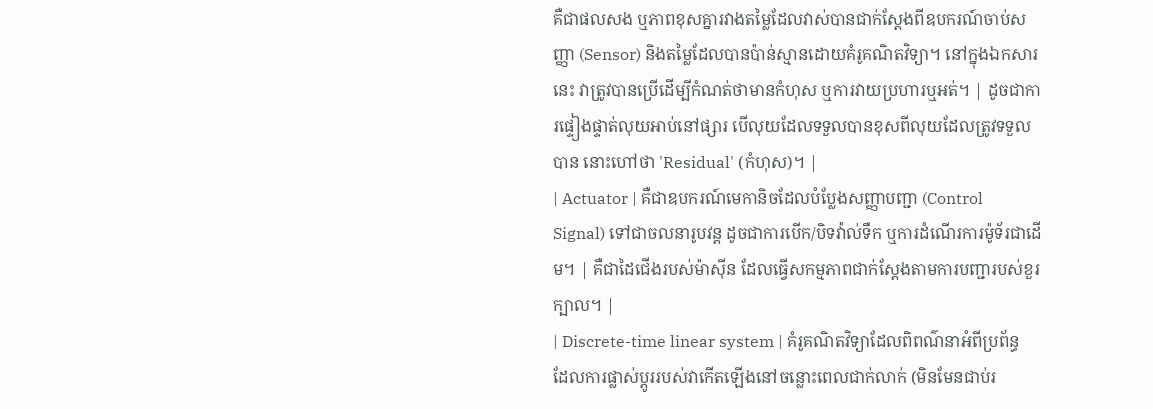គឺជាផលសង ឬភាពខុសគ្នារវាងតម្លៃដែលវាស់បានជាក់ស្តែងពីឧបករណ៍ចាប់សញ្ញា (Sensor) និងតម្លៃដែលបានប៉ាន់ស្មានដោយគំរូគណិតវិទ្យា។ នៅក្នុងឯកសារនេះ វាត្រូវបានប្រើដើម្បីកំណត់ថាមានកំហុស ឬការវាយប្រហារឬអត់។ | ដូចជាការផ្ទៀងផ្ទាត់លុយអាប់នៅផ្សារ បើលុយដែលទទួលបានខុសពីលុយដែលត្រូវទទួលបាន នោះហៅថា 'Residual' (កំហុស)។ |
| Actuator | គឺជាឧបករណ៍មេកានិចដែលបំប្លែងសញ្ញាបញ្ជា (Control Signal) ទៅជាចលនារូបវន្ត ដូចជាការបើក/បិទវ៉ាល់ទឹក ឬការដំណើរការម៉ូទ័រជាដើម។ | គឺជាដៃជើងរបស់ម៉ាស៊ីន ដែលធ្វើសកម្មភាពជាក់ស្តែងតាមការបញ្ជារបស់ខួរក្បាល។ |
| Discrete-time linear system | គំរូគណិតវិទ្យាដែលពិពណ៌នាអំពីប្រព័ន្ធដែលការផ្លាស់ប្តូររបស់វាកើតឡើងនៅចន្លោះពេលជាក់លាក់ (មិនមែនជាប់រ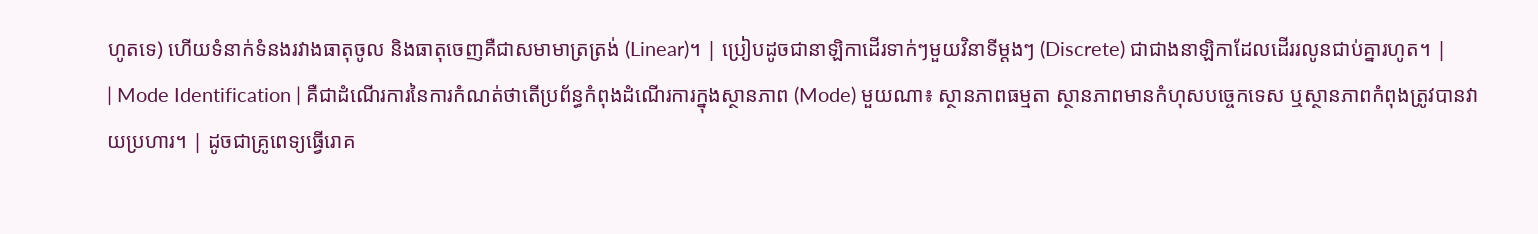ហូតទេ) ហើយទំនាក់ទំនងរវាងធាតុចូល និងធាតុចេញគឺជាសមាមាត្រត្រង់ (Linear)។ | ប្រៀបដូចជានាឡិកាដើរទាក់ៗមួយវិនាទីម្តងៗ (Discrete) ជាជាងនាឡិកាដែលដើររលូនជាប់គ្នារហូត។ |
| Mode Identification | គឺជាដំណើរការនៃការកំណត់ថាតើប្រព័ន្ធកំពុងដំណើរការក្នុងស្ថានភាព (Mode) មួយណា៖ ស្ថានភាពធម្មតា ស្ថានភាពមានកំហុសបច្ចេកទេស ឬស្ថានភាពកំពុងត្រូវបានវាយប្រហារ។ | ដូចជាគ្រូពេទ្យធ្វើរោគ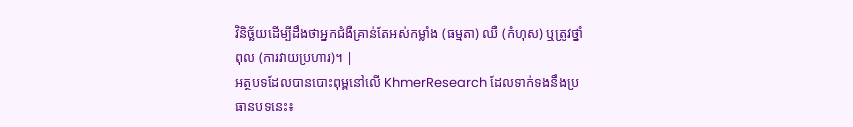វិនិច្ឆ័យដើម្បីដឹងថាអ្នកជំងឺគ្រាន់តែអស់កម្លាំង (ធម្មតា) ឈឺ (កំហុស) ឬត្រូវថ្នាំពុល (ការវាយប្រហារ)។ |
អត្ថបទដែលបានបោះពុម្ពនៅលើ KhmerResearch ដែលទាក់ទងនឹងប្រធានបទនេះ៖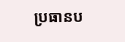ប្រធានប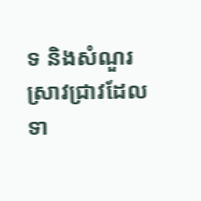ទ និងសំណួរស្រាវជ្រាវដែលទា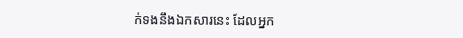ក់ទងនឹងឯកសារនេះ ដែលអ្នក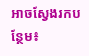អាចស្វែងរកបន្ថែម៖